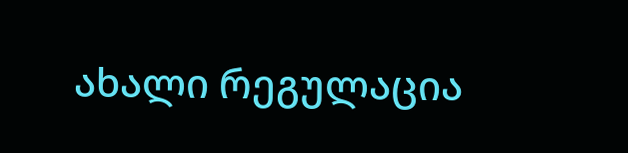ახალი რეგულაცია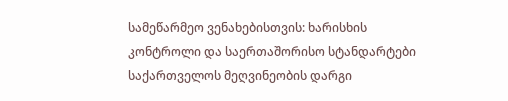სამეწარმეო ვენახებისთვის: ხარისხის კონტროლი და საერთაშორისო სტანდარტები
საქართველოს მეღვინეობის დარგი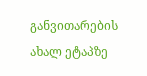განვითარების ახალ ეტაპზე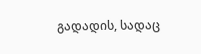გადადის, სადაც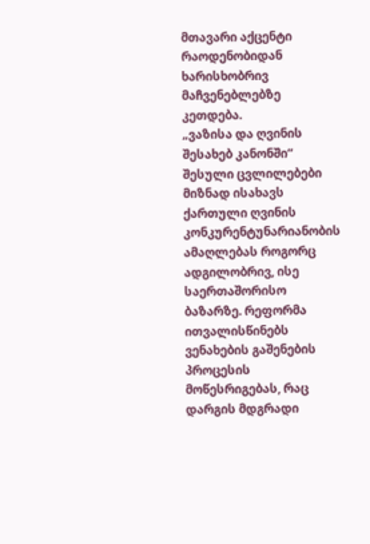მთავარი აქცენტი რაოდენობიდან ხარისხობრივ მაჩვენებლებზე კეთდება.
„ვაზისა და ღვინის შესახებ კანონში“ შესული ცვლილებები მიზნად ისახავს ქართული ღვინის კონკურენტუნარიანობის ამაღლებას როგორც ადგილობრივ, ისე საერთაშორისო ბაზარზე. რეფორმა ითვალისწინებს ვენახების გაშენების პროცესის მოწესრიგებას, რაც დარგის მდგრადი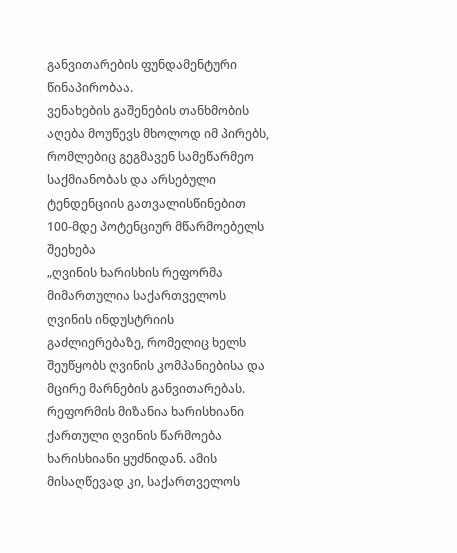განვითარების ფუნდამენტური წინაპირობაა.
ვენახების გაშენების თანხმობის აღება მოუწევს მხოლოდ იმ პირებს, რომლებიც გეგმავენ სამეწარმეო საქმიანობას და არსებული ტენდენციის გათვალისწინებით 100-მდე პოტენციურ მწარმოებელს შეეხება
„ღვინის ხარისხის რეფორმა მიმართულია საქართველოს ღვინის ინდუსტრიის გაძლიერებაზე, რომელიც ხელს შეუწყობს ღვინის კომპანიებისა და მცირე მარნების განვითარებას. რეფორმის მიზანია ხარისხიანი ქართული ღვინის წარმოება ხარისხიანი ყუძნიდან. ამის მისაღწევად კი, საქართველოს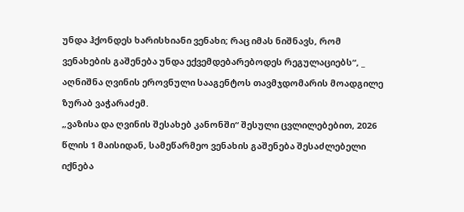უნდა ჰქონდეს ხარისხიანი ვენახი; რაც იმას ნიშნავს, რომ ვენახების გაშენება უნდა ექვემდებარებოდეს რეგულაციებს“, _ აღნიშნა ღვინის ეროვნული სააგენტოს თავმჯდომარის მოადგილე ზურაბ ვაჭარაძემ.
„ვაზისა და ღვინის შესახებ კანონში“ შესული ცვლილებებით, 2026 წლის 1 მაისიდან, სამეწარმეო ვენახის გაშენება შესაძლებელი იქნება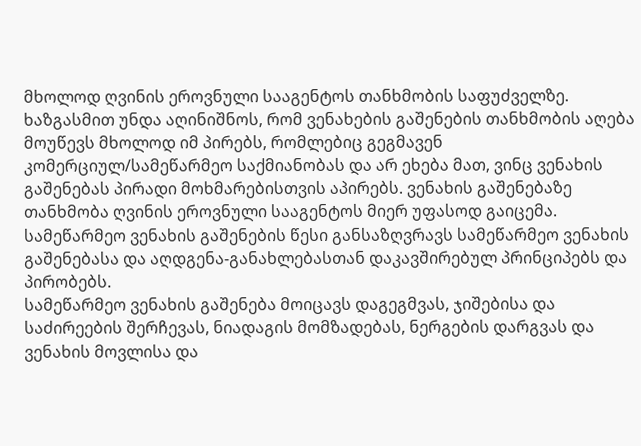მხოლოდ ღვინის ეროვნული სააგენტოს თანხმობის საფუძველზე.
ხაზგასმით უნდა აღინიშნოს, რომ ვენახების გაშენების თანხმობის აღება მოუწევს მხოლოდ იმ პირებს, რომლებიც გეგმავენ კომერციულ/სამეწარმეო საქმიანობას და არ ეხება მათ, ვინც ვენახის გაშენებას პირადი მოხმარებისთვის აპირებს. ვენახის გაშენებაზე თანხმობა ღვინის ეროვნული სააგენტოს მიერ უფასოდ გაიცემა.
სამეწარმეო ვენახის გაშენების წესი განსაზღვრავს სამეწარმეო ვენახის გაშენებასა და აღდგენა-განახლებასთან დაკავშირებულ პრინციპებს და პირობებს.
სამეწარმეო ვენახის გაშენება მოიცავს დაგეგმვას, ჯიშებისა და საძირეების შერჩევას, ნიადაგის მომზადებას, ნერგების დარგვას და ვენახის მოვლისა და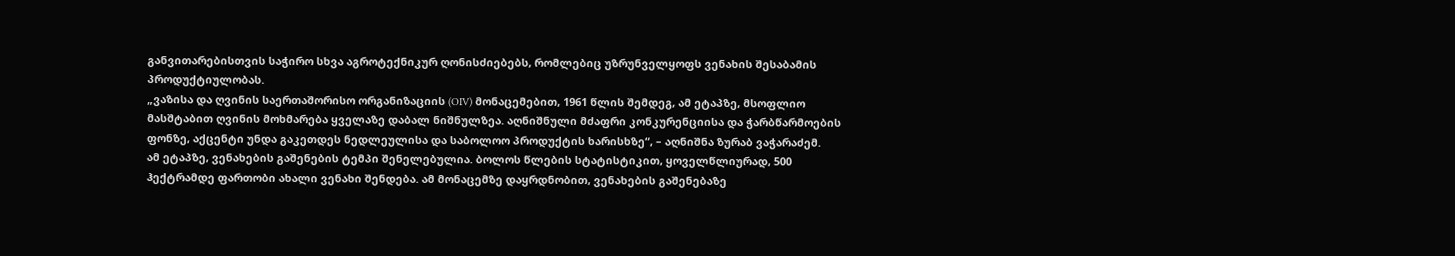განვითარებისთვის საჭირო სხვა აგროტექნიკურ ღონისძიებებს, რომლებიც უზრუნველყოფს ვენახის შესაბამის პროდუქტიულობას.
„ვაზისა და ღვინის საერთაშორისო ორგანიზაციის (OIV) მონაცემებით, 1961 წლის შემდეგ, ამ ეტაპზე, მსოფლიო მასშტაბით ღვინის მოხმარება ყველაზე დაბალ ნიშნულზეა. აღნიშნული მძაფრი კონკურენციისა და ჭარბწარმოების ფონზე, აქცენტი უნდა გაკეთდეს ნედლეულისა და საბოლოო პროდუქტის ხარისხზე“, – აღნიშნა ზურაბ ვაჭარაძემ.
ამ ეტაპზე, ვენახების გაშენების ტემპი შენელებულია. ბოლოს წლების სტატისტიკით, ყოველწლიურად, 500 ჰექტრამდე ფართობი ახალი ვენახი შენდება. ამ მონაცემზე დაყრდნობით, ვენახების გაშენებაზე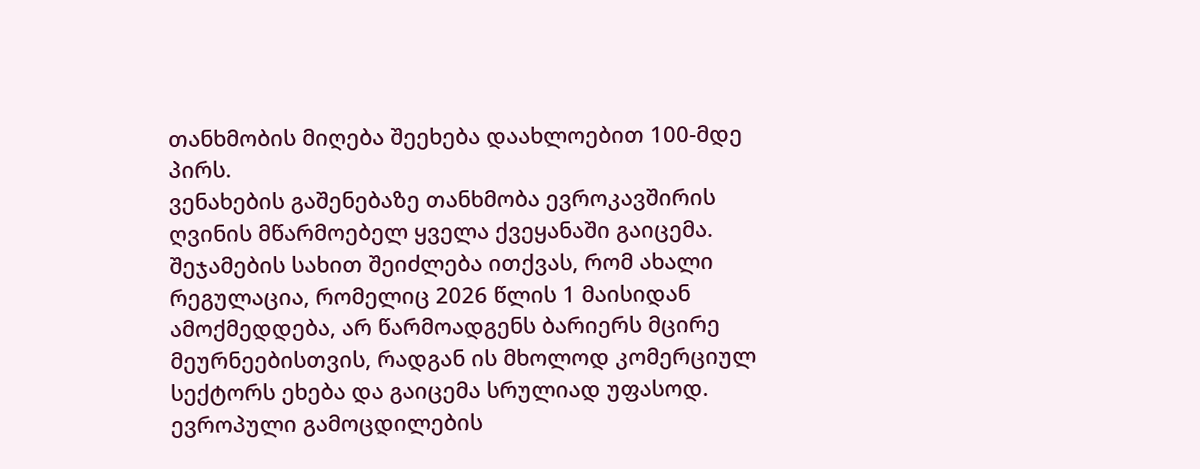თანხმობის მიღება შეეხება დაახლოებით 100-მდე პირს.
ვენახების გაშენებაზე თანხმობა ევროკავშირის ღვინის მწარმოებელ ყველა ქვეყანაში გაიცემა.
შეჯამების სახით შეიძლება ითქვას, რომ ახალი რეგულაცია, რომელიც 2026 წლის 1 მაისიდან ამოქმედდება, არ წარმოადგენს ბარიერს მცირე მეურნეებისთვის, რადგან ის მხოლოდ კომერციულ სექტორს ეხება და გაიცემა სრულიად უფასოდ. ევროპული გამოცდილების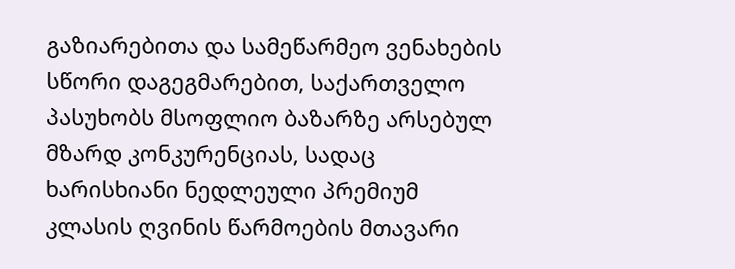გაზიარებითა და სამეწარმეო ვენახების სწორი დაგეგმარებით, საქართველო პასუხობს მსოფლიო ბაზარზე არსებულ მზარდ კონკურენციას, სადაც ხარისხიანი ნედლეული პრემიუმ კლასის ღვინის წარმოების მთავარი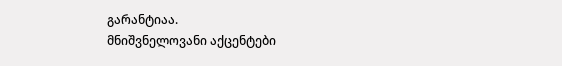გარანტიაა.
მნიშვნელოვანი აქცენტები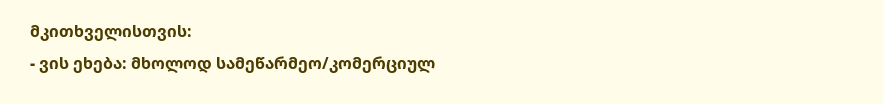მკითხველისთვის:
- ვის ეხება: მხოლოდ სამეწარმეო/კომერციულ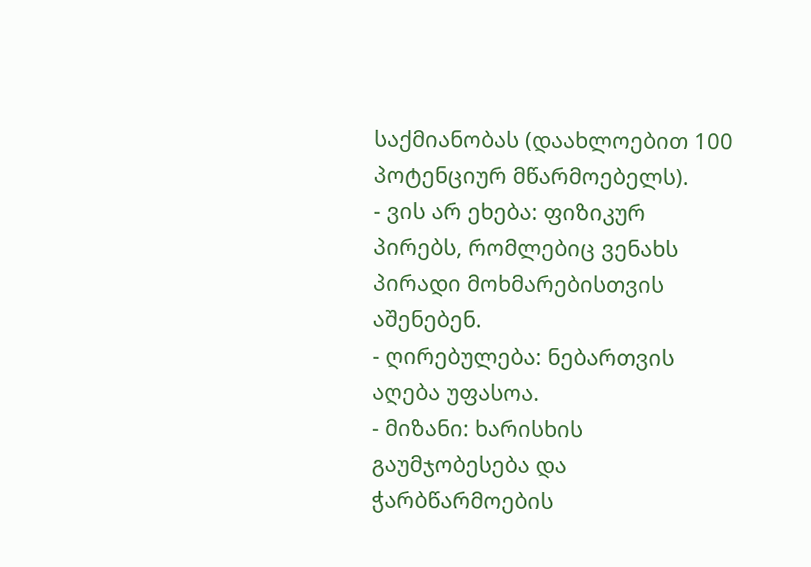საქმიანობას (დაახლოებით 100 პოტენციურ მწარმოებელს).
- ვის არ ეხება: ფიზიკურ პირებს, რომლებიც ვენახს პირადი მოხმარებისთვის აშენებენ.
- ღირებულება: ნებართვის აღება უფასოა.
- მიზანი: ხარისხის გაუმჯობესება და ჭარბწარმოების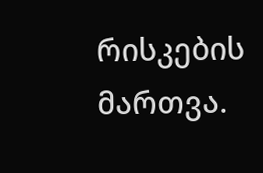რისკების მართვა.